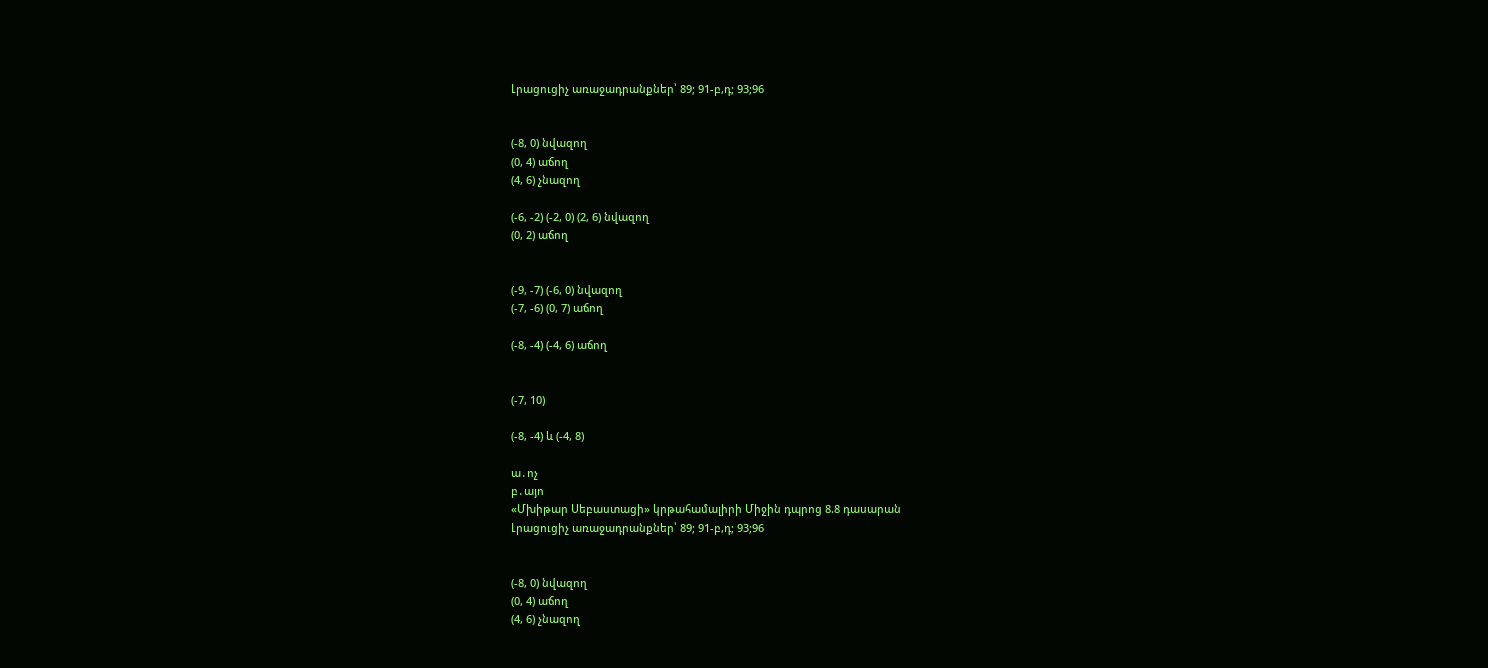Լրացուցիչ առաջադրանքներ՝ 89; 91-բ,դ; 93;96


(-8, 0) նվազող
(0, 4) աճող
(4, 6) չնազող

(-6, -2) (-2, 0) (2, 6) նվազող
(0, 2) աճող


(-9, -7) (-6, 0) նվազող
(-7, -6) (0, 7) աճող

(-8, -4) (-4, 6) աճող


(-7, 10)

(-8, -4) և (-4, 8)

ա․ոչ
բ․այո
«Մխիթար Սեբաստացի» կրթահամալիրի Միջին դպրոց 8.8 դասարան
Լրացուցիչ առաջադրանքներ՝ 89; 91-բ,դ; 93;96


(-8, 0) նվազող
(0, 4) աճող
(4, 6) չնազող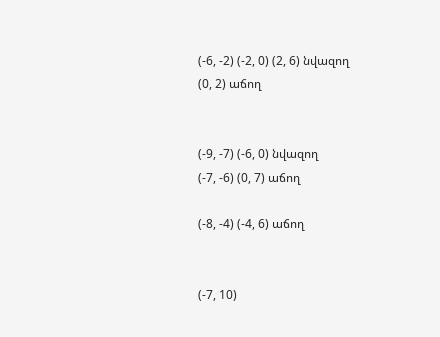(-6, -2) (-2, 0) (2, 6) նվազող
(0, 2) աճող


(-9, -7) (-6, 0) նվազող
(-7, -6) (0, 7) աճող

(-8, -4) (-4, 6) աճող


(-7, 10)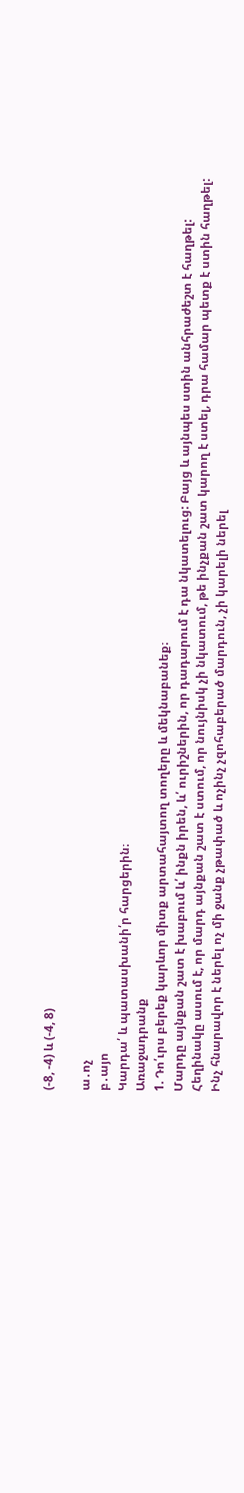(-8, -4) և (-4, 8)

ա․ոչ
բ․այո
Կարդա՛ և պատասխանի՛ր հարցերին։
Առաջադրանք
1. Դո՛ւրս բերեք կարևոր միտք արտահայտող տողերը և մեկնաբանեք։
Մարդը այնքան շատ է խաբում և՛ ինքն իրեն, և՛ ուրիշներին, որ դադարում է դա նկատելուց: Բայց և այնպես ստին անհրաժեշտ է հաղթել:
Հեղինակը ասում է, որ մարդ այնքան շատ է ստում, որ նույնիսկ չի նկատում, թե ինչքան շատ կարող է ստել, դրա համար պետք է ստին հաղթել:
Ինչ հնարավոր է ներել ոչ մի ջանք չթափած և ոչինչ չզոհաբերած մարդուն, չի կարելի ներել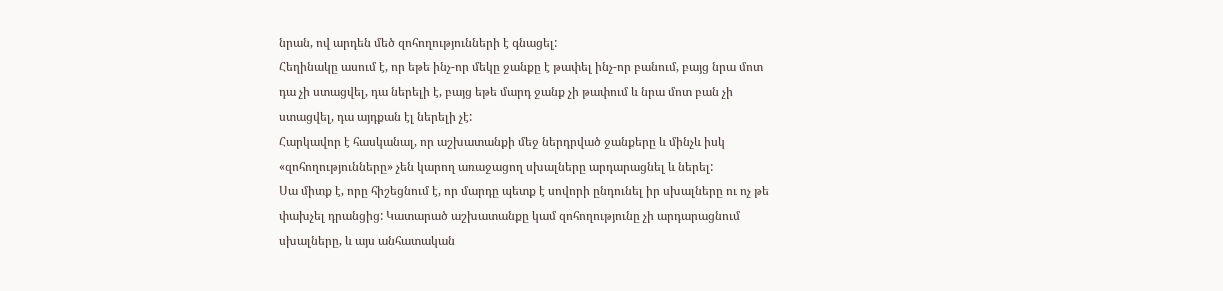նրան, ով արդեն մեծ զոհողությունների է գնացել:
Հեղինակը ասում է, որ եթե ինչ-որ մեկը ջանքը է թափել ինչ-որ բանում, բայց նրա մոտ դա չի ստացվել, դա ներելի է, բայց եթե մարդ ջանք չի թափում և նրա մոտ բան չի ստացվել, դա այդքան էլ ներելի չէ:
Հարկավոր է հասկանալ, որ աշխատանքի մեջ ներդրված ջանքերը և մինչև իսկ «զոհողությունները» չեն կարող առաջացող սխալները արդարացնել և ներել:
Սա միտք է, որը հիշեցնում է, որ մարդը պետք է սովորի ընդունել իր սխալները ու ոչ թե փախչել դրանցից: Կատարած աշխատանքը կամ զոհողությունը չի արդարացնում սխալները, և այս անհատական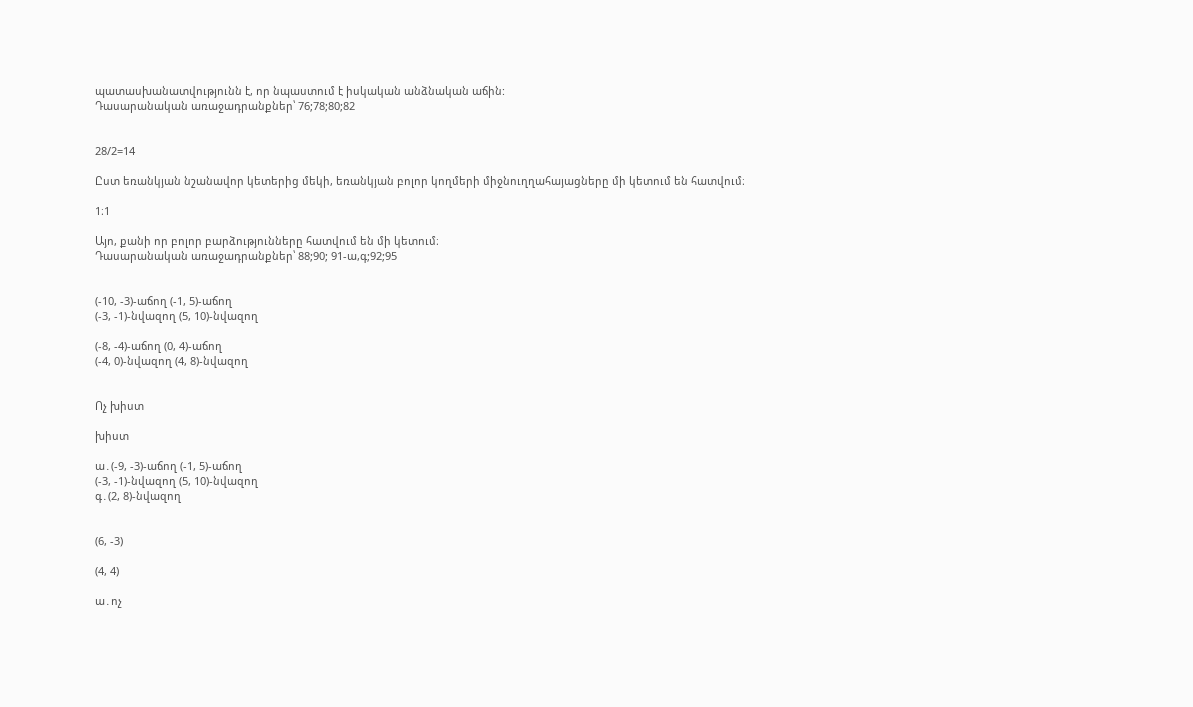պատասխանատվությունն է, որ նպաստում է իսկական անձնական աճին:
Դասարանական առաջադրանքներ՝ 76;78;80;82


28/2=14

Ըստ եռանկյան նշանավոր կետերից մեկի, եռանկյան բոլոր կողմերի միջնուղղահայացները մի կետում են հատվում։

1։1

Այո, քանի որ բոլոր բարձությունները հատվում են մի կետում։
Դասարանական առաջադրանքներ՝ 88;90; 91-ա,գ;92;95


(-10, -3)-աճող (-1, 5)-աճող
(-3, -1)-նվազող (5, 10)-նվազող

(-8, -4)-աճող (0, 4)-աճող
(-4, 0)-նվազող (4, 8)-նվազող


Ոչ խիստ

խիստ

ա․(-9, -3)-աճող (-1, 5)-աճող
(-3, -1)-նվազող (5, 10)-նվազող
գ․(2, 8)-նվազող


(6, -3)

(4, 4)

ա․ոչ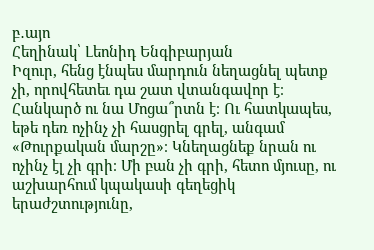բ․այո
Հեղինակ՝ Լեոնիդ Ենգիբարյան
Իզուր, հենց էնպես մարդուն նեղացնել պետք չի, որովհետեւ դա շատ վտանգավոր է։ Հանկարծ ու նա Մոցա՞րտն է։ Ու հատկապես, եթե դեռ ոչինչ չի հասցրել գրել, անգամ «Թուրքական մարշը»։ Կնեղացնեք նրան ու ոչինչ էլ չի գրի։ Մի բան չի գրի, հետո մյուսը, ու աշխարհում կպակասի գեղեցիկ երաժշտությունը,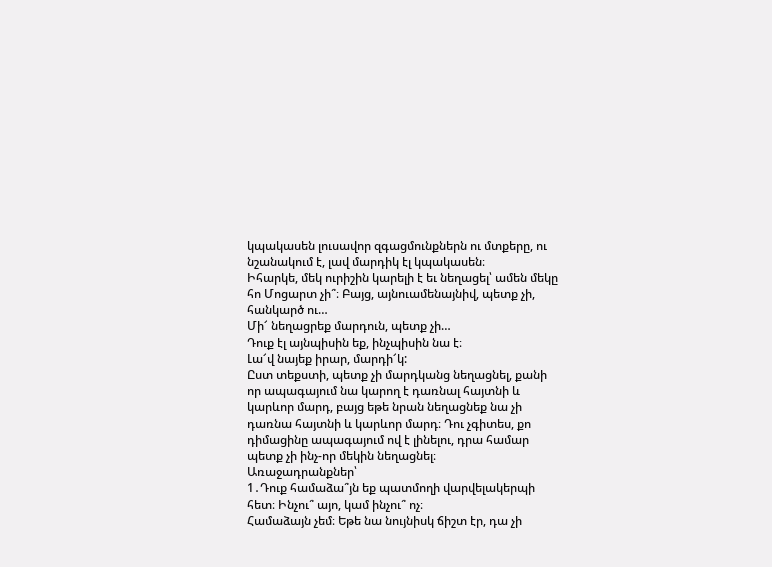կպակասեն լուսավոր զգացմունքներն ու մտքերը, ու նշանակում է, լավ մարդիկ էլ կպակասեն։
Իհարկե, մեկ ուրիշին կարելի է եւ նեղացել՝ ամեն մեկը հո Մոցարտ չի՞։ Բայց, այնուամենայնիվ, պետք չի, հանկարծ ու…
Մի՜ նեղացրեք մարդուն, պետք չի…
Դուք էլ այնպիսին եք, ինչպիսին նա է։
Լա՜վ նայեք իրար, մարդի՜կ:
Ըստ տեքստի, պետք չի մարդկանց նեղացնել, քանի որ ապագայում նա կարող է դառնալ հայտնի և կարևոր մարդ, բայց եթե նրան նեղացնեք նա չի դառնա հայտնի և կարևոր մարդ։ Դու չգիտես, քո դիմացինը ապագայում ով է լինելու, դրա համար պետք չի ինչ-որ մեկին նեղացնել։
Առաջադրանքներ՝
1․Դուք համաձա՞յն եք պատմողի վարվելակերպի հետ։ Ինչու՞ այո, կամ ինչու՞ ոչ։
Համաձայն չեմ։ Եթե նա նույնիսկ ճիշտ էր, դա չի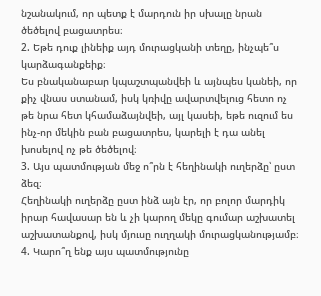նշանակում, որ պետք է մարդուն իր սխալը նրան ծեծելով բացատրես։
2. Եթե դուք լինեիք այդ մուրացկանի տեղը, ինչպե՞ս կարձագանքեիք։
Ես բնականաբար կպաշտպանվեի և այնպես կանեի, որ քիչ վնաս ստանամ, իսկ կռիվը ավարտվելուց հետո ոչ թե նրա հետ կհամաձայնվեի, այլ կասեի, եթե ուզում ես ինչ-որ մեկին բան բացատրես, կարելի է դա անել խոսելով ոչ թե ծեծելով։
3. Այս պատմության մեջ ո՞րն է հեղինակի ուղերձը՝ ըստ ձեզ։
Հեղինակի ուղերձը ըստ ինձ այն էր, որ բոլոր մարդիկ իրար հավասար են և չի կարող մեկը գումար աշխատել աշխատանքով, իսկ մյուսը ուղղակի մուրացկանությամբ։
4. Կարո՞ղ ենք այս պատմությունը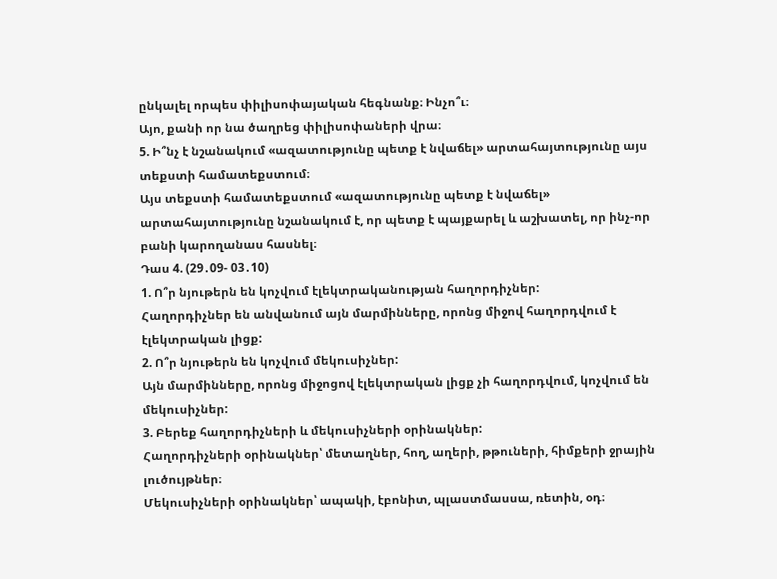ընկալել որպես փիլիսոփայական հեգնանք։ Ինչո՞ւ։
Այո, քանի որ նա ծաղրեց փիլիսոփաների վրա։
5. Ի՞նչ է նշանակում «ազատությունը պետք է նվաճել» արտահայտությունը այս տեքստի համատեքստում։
Այս տեքստի համատեքստում «ազատությունը պետք է նվաճել» արտահայտությունը նշանակում է, որ պետք է պայքարել և աշխատել, որ ինչ-որ բանի կարողանաս հասնել։
Դաս 4. (29․09- 03․10)
1. Ո՞ր նյութերն են կոչվում էլեկտրականության հաղորդիչներ:
Հաղորդիչներ են անվանում այն մարմինները, որոնց միջով հաղորդվում է էլեկտրական լիցք:
2. Ո՞ր նյութերն են կոչվում մեկուսիչներ:
Այն մարմինները, որոնց միջոցով էլեկտրական լիցք չի հաղորդվում, կոչվում են մեկուսիչներ:
3. Բերեք հաղորդիչների և մեկուսիչների օրինակներ:
Հաղորդիչների օրինակներ՝ մետաղներ, հող, աղերի, թթուների, հիմքերի ջրային լուծույթներ։
Մեկուսիչների օրինակներ՝ ապակի, էբոնիտ, պլաստմասսա, ռետին, օդ։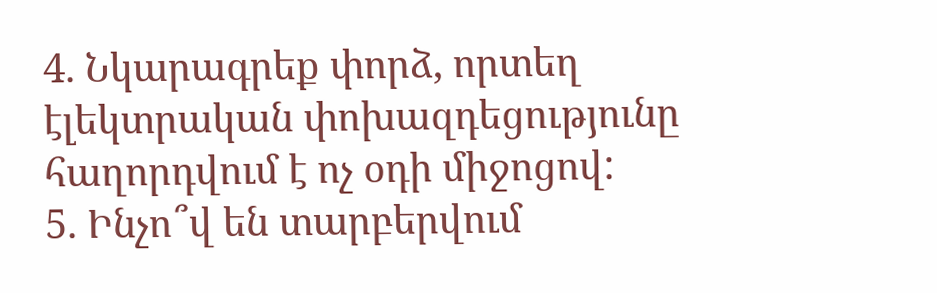4. Նկարագրեք փորձ, որտեղ էլեկտրական փոխազդեցությունը հաղորդվում է ոչ օդի միջոցով:
5. Ինչո՞վ են տարբերվում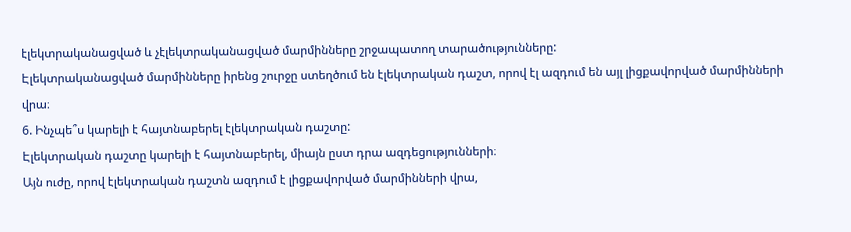էլեկտրականացված և չէլեկտրականացված մարմինները շրջապատող տարածությունները:
Էլեկտրականացված մարմինները իրենց շուրջը ստեղծում են էլեկտրական դաշտ, որով էլ ազդում են այլ լիցքավորված մարմինների վրա։
6. Ինչպե՞ս կարելի է հայտնաբերել էլեկտրական դաշտը:
Էլեկտրական դաշտը կարելի է հայտնաբերել, միայն ըստ դրա ազդեցությունների։
Այն ուժը, որով էլեկտրական դաշտն ազդում է լիցքավորված մարմինների վրա,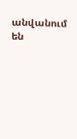անվանում են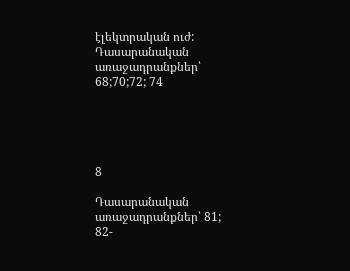էլեկտրական ուժ:
Դասարանական առաջադրանքներ՝ 68;70;72; 74





8

Դասարանական առաջադրանքներ՝ 81; 82-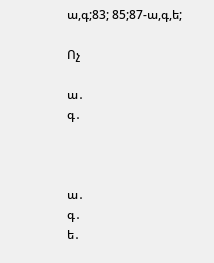ա,գ;83; 85;87-ա,գ,ե;

Ոչ

ա․
գ․



ա․
գ․
ե․